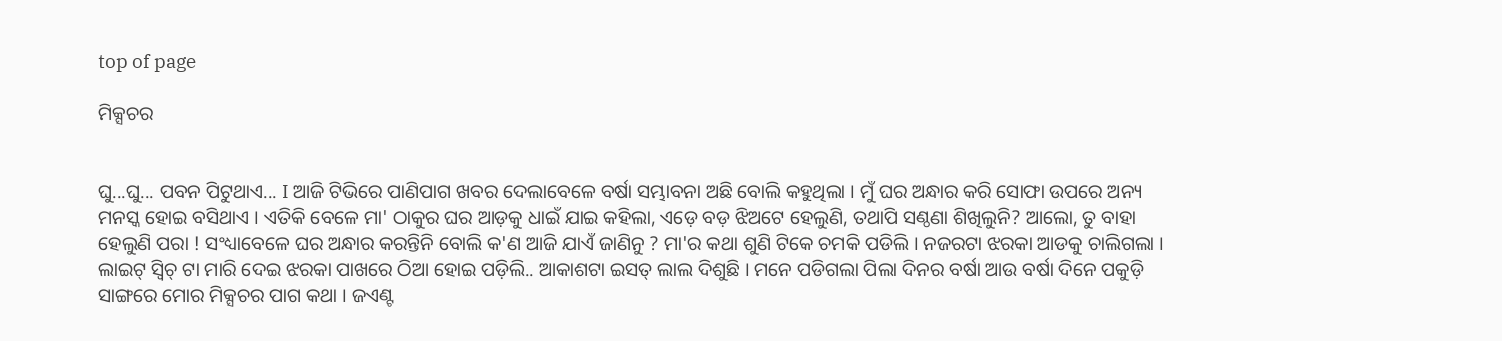top of page

ମିକ୍ସଚର


ଘୁ...ଘୁ... ପବନ ପିଟୁଥାଏ... I ଆଜି ଟିଭିରେ ପାଣିପାଗ ଖବର ଦେଲାବେଳେ ବର୍ଷା ସମ୍ଭାବନା ଅଛି ବୋଲି କହୁଥିଲା । ମୁଁ ଘର ଅନ୍ଧାର କରି ସୋଫା ଉପରେ ଅନ୍ୟ ମନସ୍କ ହୋଇ ବସିଥାଏ । ଏତିକି ବେଳେ ମା' ଠାକୁର ଘର ଆଡ଼କୁ ଧାଇଁ ଯାଇ କହିଲା, ଏଡ଼େ ବଡ଼ ଝିଅଟେ ହେଲୁଣି, ତଥାପି ସଣ୍ଠଣା ଶିଖିଲୁନି? ଆଲୋ, ତୁ ବାହା ହେଲୁଣି ପରା ! ସଂଧ୍ୟାବେଳେ ଘର ଅନ୍ଧାର କରନ୍ତିନି ବୋଲି କ'ଣ ଆଜି ଯାଏଁ ଜାଣିନୁ ? ମା'ର କଥା ଶୁଣି ଟିକେ ଚମକି ପଡିଲି । ନଜରଟା ଝରକା ଆଡକୁ ଚାଲିଗଲା । ଲାଇଟ୍ ସ୍ବିଚ୍ ଟା ମାରି ଦେଇ ଝରକା ପାଖରେ ଠିଆ ହୋଇ ପଡ଼ିଲି.. ଆକାଶଟା ଇସତ୍ ଲାଲ ଦିଶୁଛି । ମନେ ପଡିଗଲା ପିଲା ଦିନର ବର୍ଷା ଆଉ ବର୍ଷା ଦିନେ ପକୁଡ଼ି ସାଙ୍ଗରେ ମୋର ମିକ୍ସଚର ପାଗ କଥା । ଜଏଣ୍ଟ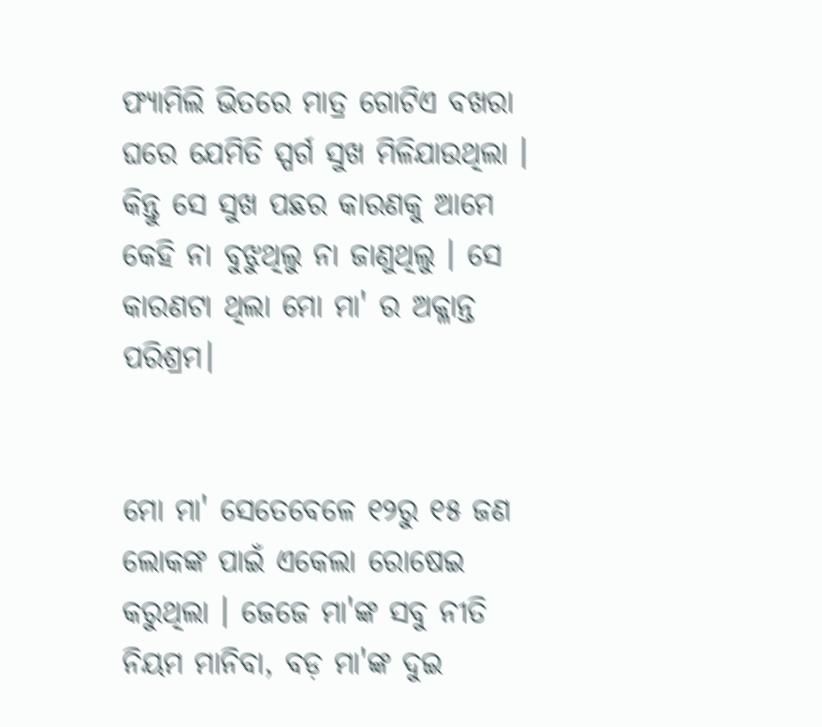ଫ୍ୟାମିଲି ଭିତରେ ମାତ୍ର ଗୋଟିଏ ବଖରା ଘରେ ଯେମିତି ସ୍ପର୍ଗ ସୁଖ ମିଳିଯାଉଥିଲା । କିନ୍ତୁ ସେ ସୁଖ ପଛର କାରଣକୁ ଆମେ କେହି ନା ବୁଝୁଥିଲୁ ନା ଜାଣୁଥିଲୁ । ସେ କାରଣଟା ଥିଲା ମୋ ମା' ର ଅକ୍ଳାନ୍ତ ପରିଶ୍ରମ।


ମୋ ମା' ସେତେବେଳେ ୧୨ରୁ ୧୫ ଜଣ ଲୋକଙ୍କ ପାଇଁ ଏକେଲା ରୋଷେଇ କରୁଥିଲା । ଜେଜେ ମା'ଙ୍କ ସବୁ ନୀତି ନିୟମ ମାନିବା, ବଡ଼ ମା'ଙ୍କ ଦୁଇ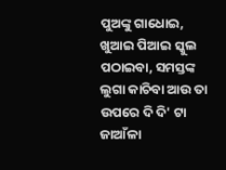ପୁଅଙ୍କୁ ଗାଧୋଇ, ଖୁଆଇ ପିଆଇ ସ୍କୁଲ ପଠାଇବା, ସମସ୍ତଙ୍କ ଲୁଗା କାଚିବା ଆଉ ତା ଉପରେ ଦି ଦି' ଟା ଜାଆଁଳା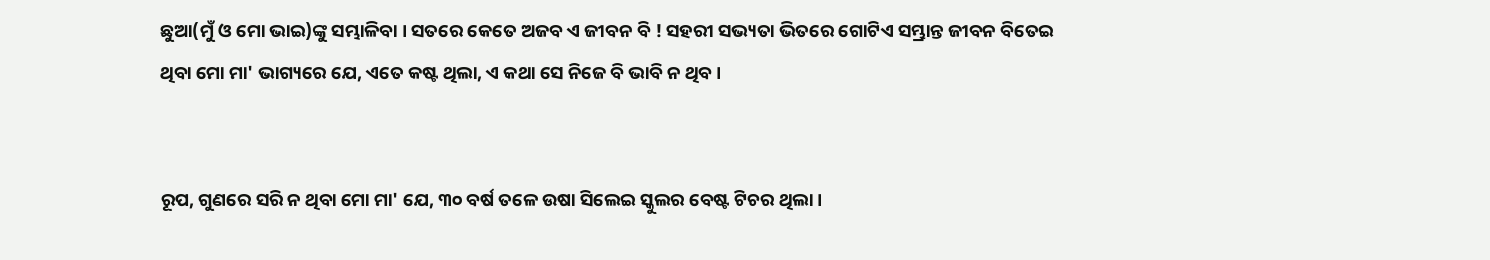ଛୁଆ(ମୁଁ ଓ ମୋ ଭାଇ)ଙ୍କୁ ସମ୍ଭାଳିବା । ସତରେ କେତେ ଅଜବ ଏ ଜୀବନ ବି ! ସହରୀ ସଭ୍ୟତା ଭିତରେ ଗୋଟିଏ ସମ୍ଭ୍ରାନ୍ତ ଜୀବନ ବିତେଇ ଥିବା ମୋ ମା' ଭାଗ୍ୟରେ ଯେ, ଏତେ କଷ୍ଟ ଥିଲା, ଏ କଥା ସେ ନିଜେ ବି ଭାବି ନ ଥିବ ।


ରୂପ, ଗୁଣରେ ସରି ନ ଥିବା ମୋ ମା' ଯେ, ୩୦ ବର୍ଷ ତଳେ ଉଷା ସିଲେଇ ସ୍କୁଲର ବେଷ୍ଟ ଟିଚର ଥିଲା ।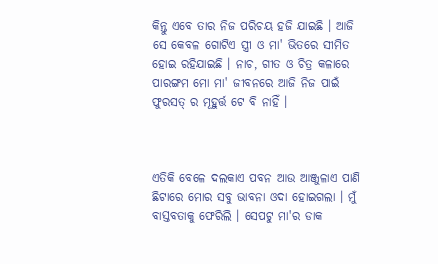କିନ୍ତୁ ଏବେ ତାର ନିଜ ପରିଚୟ ହଜି ଯାଇଛି । ଆଜି ସେ କେବଳ ଗୋଟିଏ ସ୍ତ୍ରୀ ଓ ମା' ଭିତରେ ସୀମିତ ହୋଇ ରହିଯାଇଛି । ନାଚ, ଗୀତ ଓ ଚିତ୍ର କଳାରେ ପାରଙ୍ଗମ ମୋ ମା' ଜୀବନରେ ଆଜି ନିଜ ପାଇଁ ଫୁରସତ୍ ର ମୂହୁର୍ତ୍ତ ଟେ ବି ନାହିଁ ।



ଏତିକି ବେଳେ ଦଲକାଏ ପବନ ଆଉ ଆଞ୍ଜୁଳାଏ ପାଣି ଛିଟାରେ ମୋର ସବୁ ଭାବନା ଓଦା ହୋଇଗଲା । ମୁଁ ବାସ୍ତବତାକୁ ଫେରିଲି । ସେପଟୁ ମା'ର ଡାକ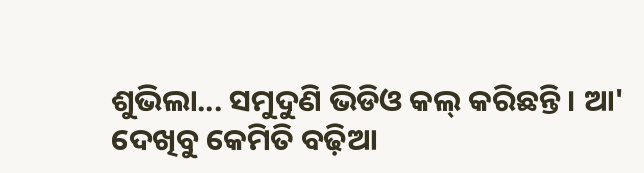ଶୁଭିଲା... ସମୁଦୁଣି ଭିଡିଓ କଲ୍ କରିଛନ୍ତି । ଆ' ଦେଖିବୁ କେମିତି ବଢ଼ିଆ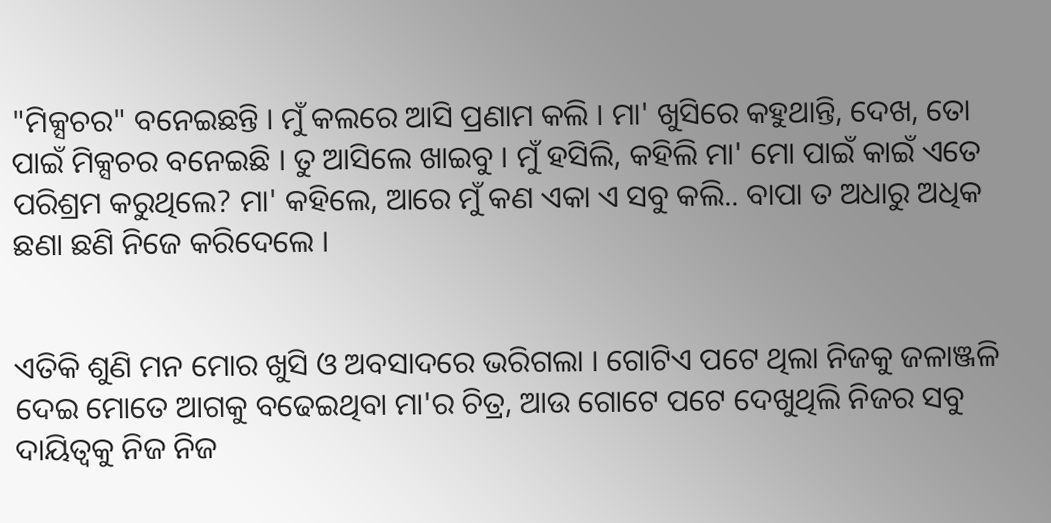"ମିକ୍ସଚର" ବନେଇଛନ୍ତି । ମୁଁ କଲରେ ଆସି ପ୍ରଣାମ କଲି । ମା' ଖୁସିରେ କହୁଥାନ୍ତି, ଦେଖ, ତୋ ପାଇଁ ମିକ୍ସଚର ବନେଇଛି । ତୁ ଆସିଲେ ଖାଇବୁ । ମୁଁ ହସିଲି, କହିଲି ମା' ମୋ ପାଇଁ କାଇଁ ଏତେ ପରିଶ୍ରମ କରୁଥିଲେ? ମା' କହିଲେ, ଆରେ ମୁଁ କଣ ଏକା ଏ ସବୁ କଲି.. ବାପା ତ ଅଧାରୁ ଅଧିକ ଛଣା ଛଣି ନିଜେ କରିଦେଲେ ।


ଏତିକି ଶୁଣି ମନ ମୋର ଖୁସି ଓ ଅବସାଦରେ ଭରିଗଲା । ଗୋଟିଏ ପଟେ ଥିଲା ନିଜକୁ ଜଳାଞ୍ଜଳି ଦେଇ ମୋତେ ଆଗକୁ ବଢେଇଥିବା ମା'ର ଚିତ୍ର, ଆଉ ଗୋଟେ ପଟେ ଦେଖୁଥିଲି ନିଜର ସବୁ ଦାୟିତ୍ଵକୁ ନିଜ ନିଜ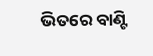ଭିତରେ ବାଣ୍ଟି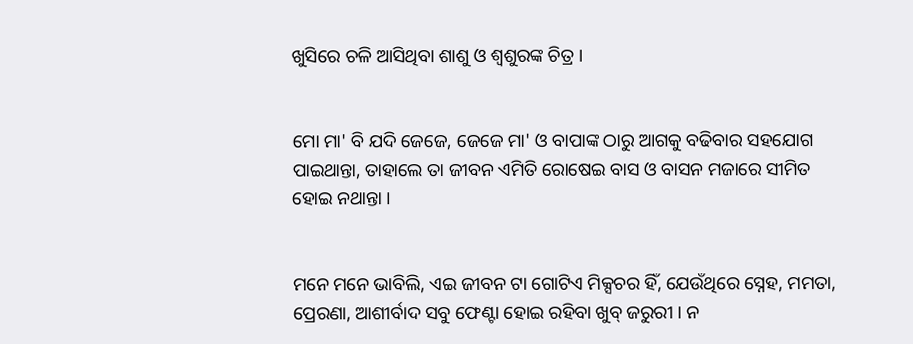ଖୁସିରେ ଚଳି ଆସିଥିବା ଶାଶୁ ଓ ଶ୍ଵଶୁରଙ୍କ ଚିତ୍ର ।


ମୋ ମା' ବି ଯଦି ଜେଜେ, ଜେଜେ ମା' ଓ ବାପାଙ୍କ ଠାରୁ ଆଗକୁ ବଢିବାର ସହଯୋଗ ପାଇଥାନ୍ତା, ତାହାଲେ ତା ଜୀବନ ଏମିତି ରୋଷେଇ ବାସ ଓ ବାସନ ମଜାରେ ସୀମିତ ହୋଇ ନଥାନ୍ତା ।


ମନେ ମନେ ଭାବିଲି, ଏଇ ଜୀବନ ଟା ଗୋଟିଏ ମିକ୍ସଚର ହିଁ, ଯେଉଁଥିରେ ସ୍ନେହ, ମମତା, ପ୍ରେରଣା, ଆଶୀର୍ବାଦ ସବୁ ଫେଣ୍ଟା ହୋଇ ରହିବା ଖୁବ୍ ଜରୁରୀ । ନ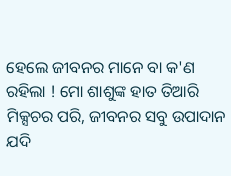ହେଲେ ଜୀବନର ମାନେ ବା କ'ଣ ରହିଲା ! ମୋ ଶାଶୁଙ୍କ ହାତ ତିଆରି ମିକ୍ସଚର ପରି, ଜୀବନର ସବୁ ଉପାଦାନ ଯଦି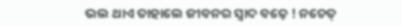ଭଲ ଥାଏ ତାହାଲେ ଜୀବନର ସ୍ଵାଦ ବଢ଼େ ! ନଚେତ୍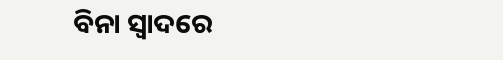ବିନା ସ୍ଵାଦରେ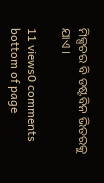ମିକ୍ସଚର ବି ଡଷ୍ଟବିନ ଭିତରକୁ ଯାଏ ।

11 views0 comments
bottom of page